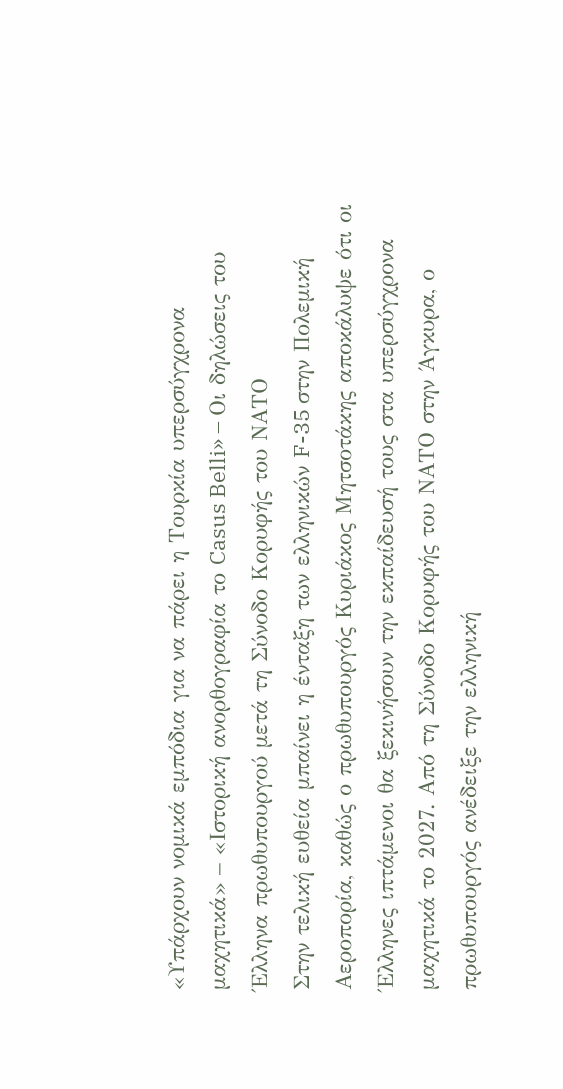«Υπάρχουν νομικά εμπόδια για να πάρει η Τουρκία υπερσύγχρονα μαχητικά» – «Ιστορική ανορθογραφία το Casus Belli» – Οι δηλώσεις του Έλληνα πρωθυπουργού μετά τη Σύνοδο Κορυφής του ΝΑΤΟ
Στην τελική ευθεία μπαίνει η ένταξη των ελληνικών F-35 στην Πολεμική Αεροπορία, καθώς ο πρωθυπουργός Κυριάκος Μητσοτάκης αποκάλυψε ότι οι Έλληνες ιπτάμενοι θα ξεκινήσουν την εκπαίδευσή τους στα υπερσύγχρονα μαχητικά το 2027. Από τη Σύνοδο Κορυφής του ΝΑΤΟ στην Άγκυρα, ο πρωθυπουργός ανέδειξε την ελληνική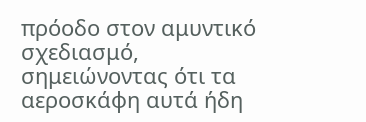πρόοδο στον αμυντικό σχεδιασμό, σημειώνοντας ότι τα αεροσκάφη αυτά ήδη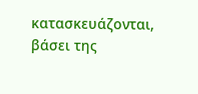κατασκευάζονται, βάσει της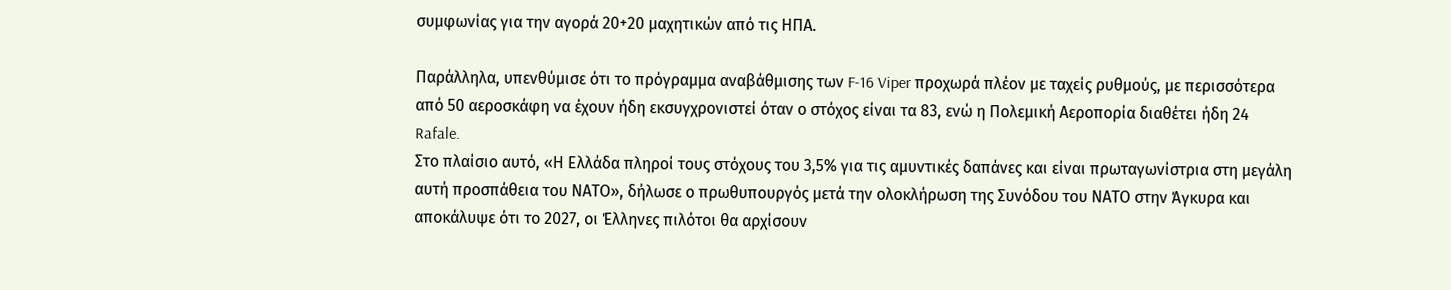συμφωνίας για την αγορά 20+20 μαχητικών από τις ΗΠΑ.

Παράλληλα, υπενθύμισε ότι το πρόγραμμα αναβάθμισης των F-16 Viper προχωρά πλέον με ταχείς ρυθμούς, με περισσότερα από 50 αεροσκάφη να έχουν ήδη εκσυγχρονιστεί όταν ο στόχος είναι τα 83, ενώ η Πολεμική Αεροπορία διαθέτει ήδη 24 Rafale.
Στο πλαίσιο αυτό, «Η Ελλάδα πληροί τους στόχους του 3,5% για τις αμυντικές δαπάνες και είναι πρωταγωνίστρια στη μεγάλη αυτή προσπάθεια του ΝΑΤΟ», δήλωσε ο πρωθυπουργός μετά την ολοκλήρωση της Συνόδου του ΝΑΤΟ στην Άγκυρα και αποκάλυψε ότι το 2027, οι Έλληνες πιλότοι θα αρχίσουν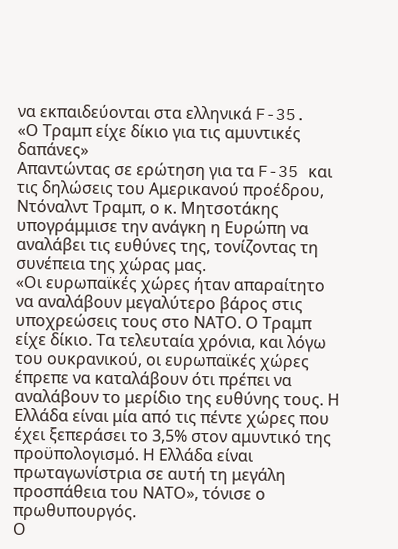να εκπαιδεύονται στα ελληνικά F-35.
«Ο Τραμπ είχε δίκιο για τις αμυντικές δαπάνες»
Απαντώντας σε ερώτηση για τα F-35 και τις δηλώσεις του Αμερικανού προέδρου, Ντόναλντ Τραμπ, ο κ. Μητσοτάκης υπογράμμισε την ανάγκη η Ευρώπη να αναλάβει τις ευθύνες της, τονίζοντας τη συνέπεια της χώρας μας.
«Οι ευρωπαϊκές χώρες ήταν απαραίτητο να αναλάβουν μεγαλύτερο βάρος στις υποχρεώσεις τους στο ΝΑΤΟ. Ο Τραμπ είχε δίκιο. Τα τελευταία χρόνια, και λόγω του ουκρανικού, οι ευρωπαϊκές χώρες έπρεπε να καταλάβουν ότι πρέπει να αναλάβουν το μερίδιο της ευθύνης τους. Η Ελλάδα είναι μία από τις πέντε χώρες που έχει ξεπεράσει το 3,5% στον αμυντικό της προϋπολογισμό. Η Ελλάδα είναι πρωταγωνίστρια σε αυτή τη μεγάλη προσπάθεια του ΝΑΤΟ», τόνισε ο πρωθυπουργός.
Ο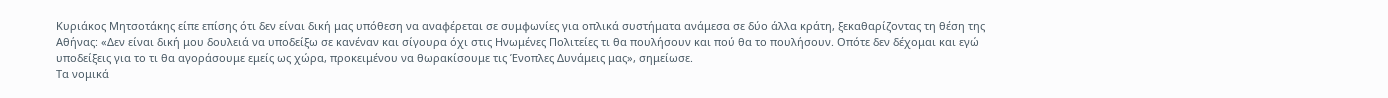Κυριάκος Μητσοτάκης είπε επίσης ότι δεν είναι δική μας υπόθεση να αναφέρεται σε συμφωνίες για οπλικά συστήματα ανάμεσα σε δύο άλλα κράτη, ξεκαθαρίζοντας τη θέση της Αθήνας: «Δεν είναι δική μου δουλειά να υποδείξω σε κανέναν και σίγουρα όχι στις Ηνωμένες Πολιτείες τι θα πουλήσουν και πού θα το πουλήσουν. Οπότε δεν δέχομαι και εγώ υποδείξεις για το τι θα αγοράσουμε εμείς ως χώρα, προκειμένου να θωρακίσουμε τις Ένοπλες Δυνάμεις μας», σημείωσε.
Τα νομικά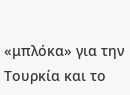«μπλόκα» για την Τουρκία και το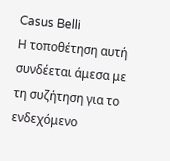Casus Belli
Η τοποθέτηση αυτή συνδέεται άμεσα με τη συζήτηση για το ενδεχόμενο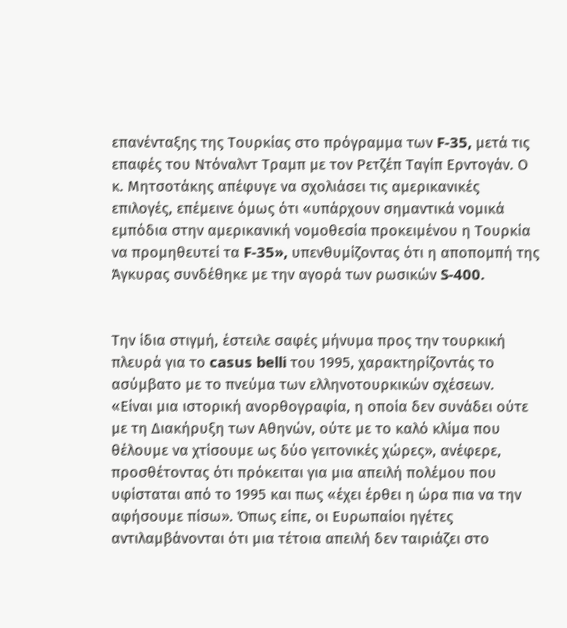επανένταξης της Τουρκίας στο πρόγραμμα των F-35, μετά τις επαφές του Ντόναλντ Τραμπ με τον Ρετζέπ Ταγίπ Ερντογάν. Ο κ. Μητσοτάκης απέφυγε να σχολιάσει τις αμερικανικές επιλογές, επέμεινε όμως ότι «υπάρχουν σημαντικά νομικά εμπόδια στην αμερικανική νομοθεσία προκειμένου η Τουρκία να προμηθευτεί τα F-35», υπενθυμίζοντας ότι η αποπομπή της Άγκυρας συνδέθηκε με την αγορά των ρωσικών S-400.


Την ίδια στιγμή, έστειλε σαφές μήνυμα προς την τουρκική πλευρά για το casus belli του 1995, χαρακτηρίζοντάς το ασύμβατο με το πνεύμα των ελληνοτουρκικών σχέσεων.
«Είναι μια ιστορική ανορθογραφία, η οποία δεν συνάδει ούτε με τη Διακήρυξη των Αθηνών, ούτε με το καλό κλίμα που θέλουμε να χτίσουμε ως δύο γειτονικές χώρες», ανέφερε, προσθέτοντας ότι πρόκειται για μια απειλή πολέμου που υφίσταται από το 1995 και πως «έχει έρθει η ώρα πια να την αφήσουμε πίσω». Όπως είπε, οι Ευρωπαίοι ηγέτες αντιλαμβάνονται ότι μια τέτοια απειλή δεν ταιριάζει στο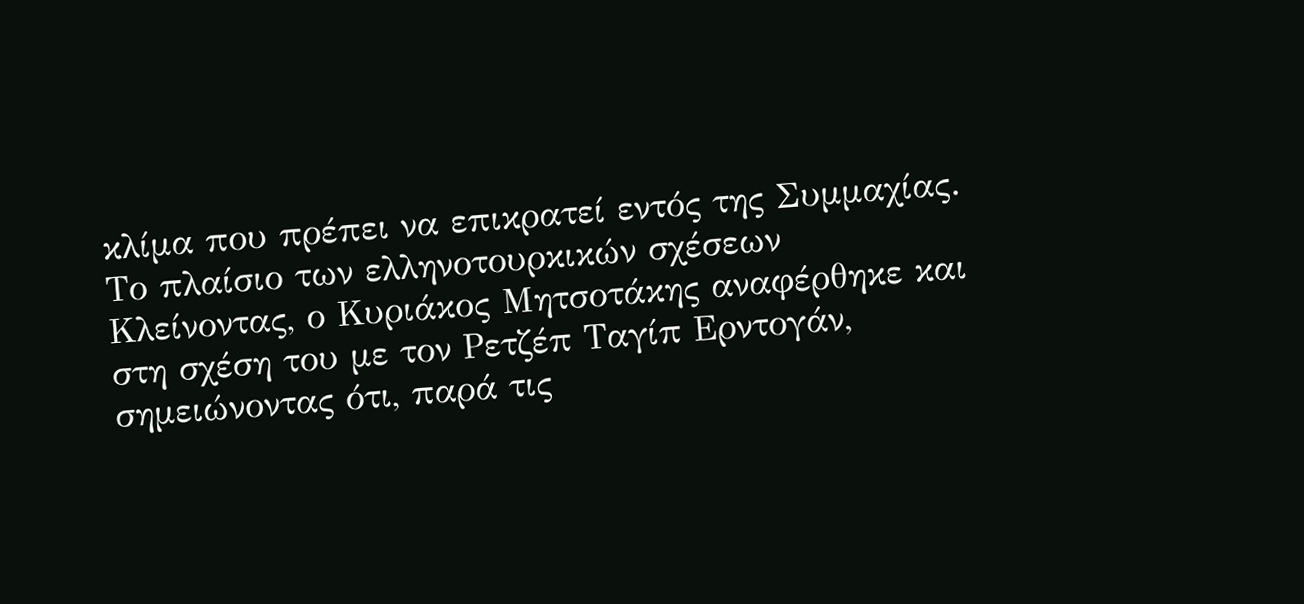κλίμα που πρέπει να επικρατεί εντός της Συμμαχίας.
Το πλαίσιο των ελληνοτουρκικών σχέσεων
Κλείνοντας, ο Κυριάκος Μητσοτάκης αναφέρθηκε και στη σχέση του με τον Ρετζέπ Ταγίπ Ερντογάν, σημειώνοντας ότι, παρά τις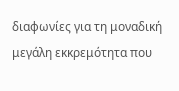διαφωνίες για τη μοναδική μεγάλη εκκρεμότητα που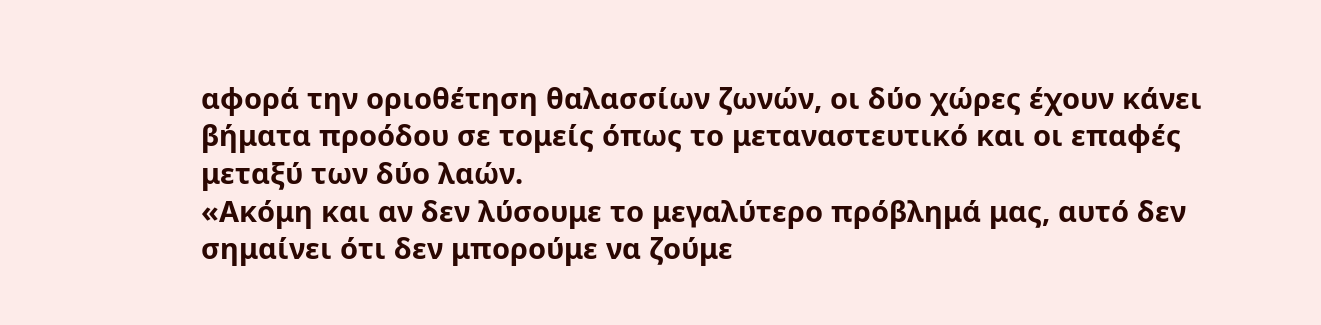αφορά την οριοθέτηση θαλασσίων ζωνών, οι δύο χώρες έχουν κάνει βήματα προόδου σε τομείς όπως το μεταναστευτικό και οι επαφές μεταξύ των δύο λαών.
«Ακόμη και αν δεν λύσουμε το μεγαλύτερο πρόβλημά μας, αυτό δεν σημαίνει ότι δεν μπορούμε να ζούμε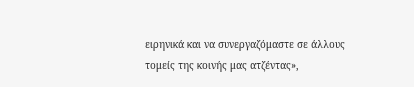ειρηνικά και να συνεργαζόμαστε σε άλλους τομείς της κοινής μας ατζέντας»,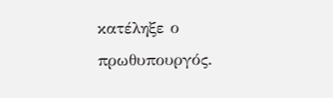κατέληξε ο πρωθυπουργός.